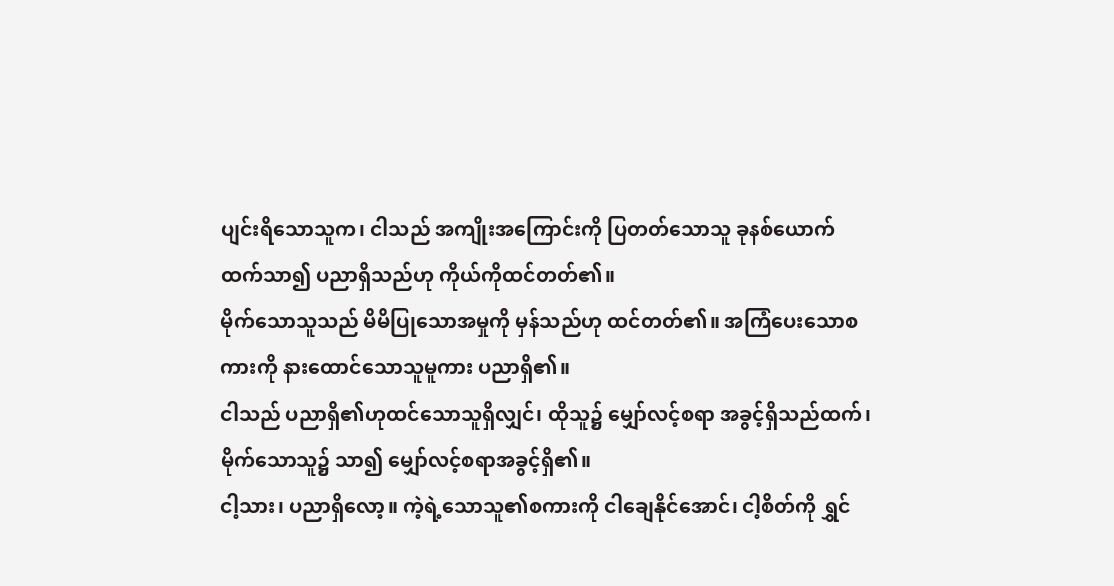ပျင်းရိသောသူက၊ ငါသည် အကျိုးအကြောင်းကို ပြတတ်သောသူ ခုနစ်ယောက်ထက်သာ၍ ပညာရှိသည်ဟု ကိုယ်ကိုထင်တတ်၏။
မိုက်သောသူသည် မိမိပြုသောအမှုကို မှန်သည်ဟု ထင်တတ်၏။ အကြံပေးသောစကားကို နားထောင်သောသူမူကား ပညာရှိ၏။
ငါသည် ပညာရှိ၏ဟုထင်သောသူရှိလျှင်၊ ထိုသူ၌ မျှော်လင့်စရာ အခွင့်ရှိသည်ထက်၊ မိုက်သောသူ၌ သာ၍ မျှော်လင့်စရာအခွင့်ရှိ၏။
ငါ့သား၊ ပညာရှိလော့။ ကဲ့ရဲ့သောသူ၏စကားကို ငါချေနိုင်အောင်၊ ငါ့စိတ်ကို ရွှင်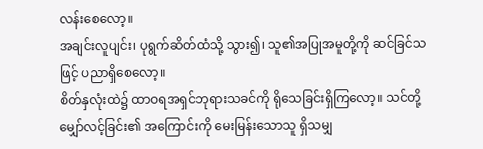လန်းစေလော့။
အချင်းလူပျင်း၊ ပုရွက်ဆိတ်ထံသို့ သွား၍၊ သူ၏အပြုအမူတို့ကို ဆင်ခြင်သဖြင့် ပညာရှိစေလော့။
စိတ်နှလုံးထဲ၌ ထာဝရအရှင်ဘုရားသခင်ကို ရိုသေခြင်းရှိကြလော့။ သင်တို့မျှော်လင့်ခြင်း၏ အကြောင်းကို မေးမြန်းသောသူ ရှိသမျှ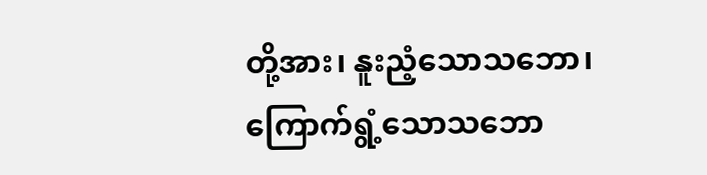တို့အား၊ နူးညံ့သောသဘော၊ ကြောက်ရွံ့သောသဘော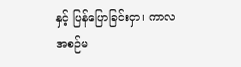နှင့် ပြန်ပြောခြင်းငှာ၊ ကာလအစဉ်မ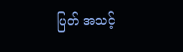ပြတ် အသင့်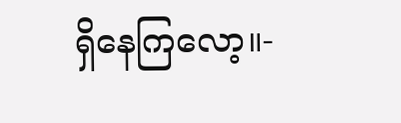ရှိနေကြလော့။-